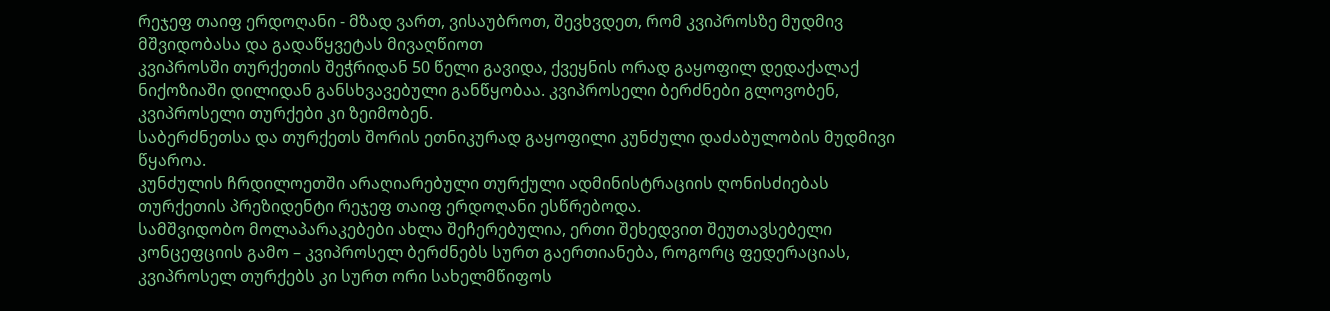რეჯეფ თაიფ ერდოღანი - მზად ვართ, ვისაუბროთ, შევხვდეთ, რომ კვიპროსზე მუდმივ მშვიდობასა და გადაწყვეტას მივაღწიოთ
კვიპროსში თურქეთის შეჭრიდან 50 წელი გავიდა, ქვეყნის ორად გაყოფილ დედაქალაქ ნიქოზიაში დილიდან განსხვავებული განწყობაა. კვიპროსელი ბერძნები გლოვობენ, კვიპროსელი თურქები კი ზეიმობენ.
საბერძნეთსა და თურქეთს შორის ეთნიკურად გაყოფილი კუნძული დაძაბულობის მუდმივი წყაროა.
კუნძულის ჩრდილოეთში არაღიარებული თურქული ადმინისტრაციის ღონისძიებას თურქეთის პრეზიდენტი რეჯეფ თაიფ ერდოღანი ესწრებოდა.
სამშვიდობო მოლაპარაკებები ახლა შეჩერებულია, ერთი შეხედვით შეუთავსებელი კონცეფციის გამო – კვიპროსელ ბერძნებს სურთ გაერთიანება, როგორც ფედერაციას, კვიპროსელ თურქებს კი სურთ ორი სახელმწიფოს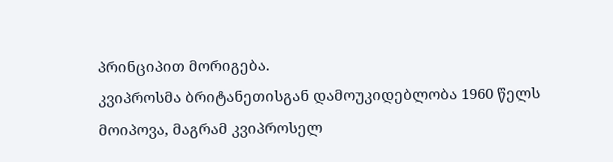პრინციპით მორიგება.
კვიპროსმა ბრიტანეთისგან დამოუკიდებლობა 1960 წელს მოიპოვა, მაგრამ კვიპროსელ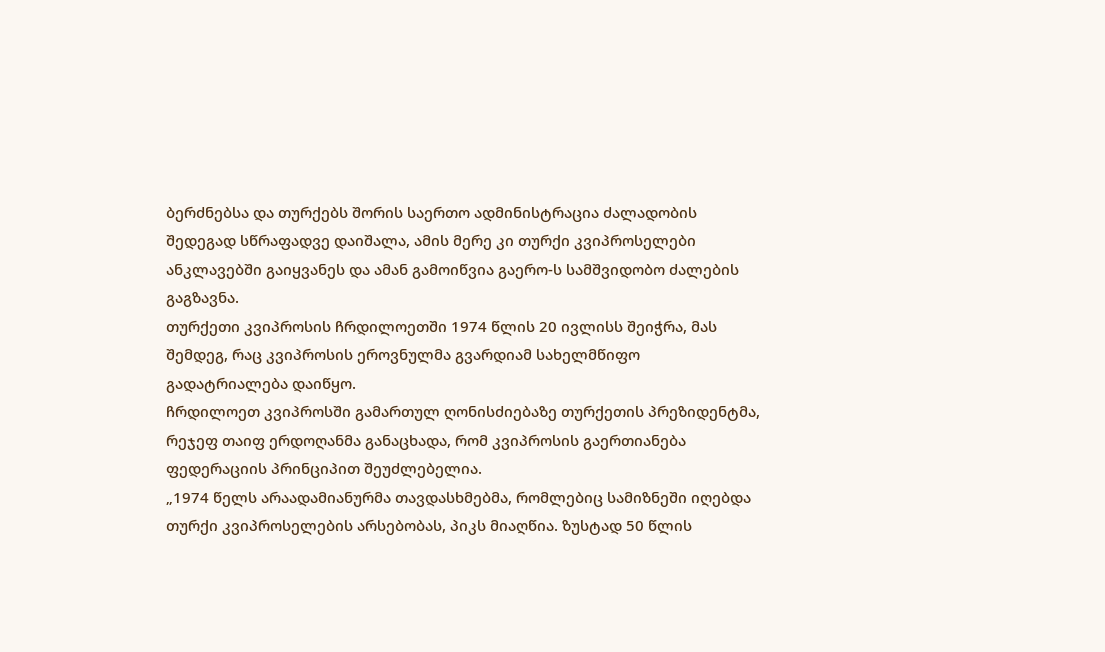ბერძნებსა და თურქებს შორის საერთო ადმინისტრაცია ძალადობის შედეგად სწრაფადვე დაიშალა, ამის მერე კი თურქი კვიპროსელები ანკლავებში გაიყვანეს და ამან გამოიწვია გაერო-ს სამშვიდობო ძალების გაგზავნა.
თურქეთი კვიპროსის ჩრდილოეთში 1974 წლის 20 ივლისს შეიჭრა, მას შემდეგ, რაც კვიპროსის ეროვნულმა გვარდიამ სახელმწიფო გადატრიალება დაიწყო.
ჩრდილოეთ კვიპროსში გამართულ ღონისძიებაზე თურქეთის პრეზიდენტმა, რეჯეფ თაიფ ერდოღანმა განაცხადა, რომ კვიპროსის გაერთიანება ფედერაციის პრინციპით შეუძლებელია.
„1974 წელს არაადამიანურმა თავდასხმებმა, რომლებიც სამიზნეში იღებდა თურქი კვიპროსელების არსებობას, პიკს მიაღწია. ზუსტად 50 წლის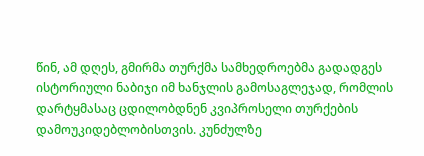წინ, ამ დღეს, გმირმა თურქმა სამხედროებმა გადადგეს ისტორიული ნაბიჯი იმ ხანჯლის გამოსაგლეჯად, რომლის დარტყმასაც ცდილობდნენ კვიპროსელი თურქების დამოუკიდებლობისთვის. კუნძულზე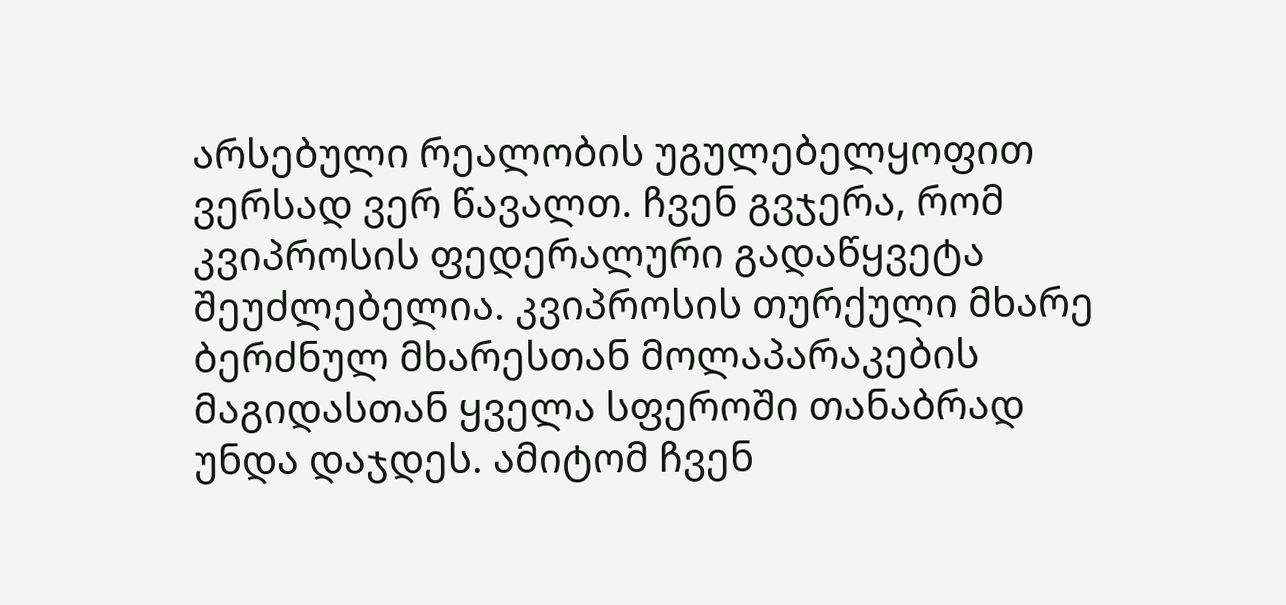არსებული რეალობის უგულებელყოფით ვერსად ვერ წავალთ. ჩვენ გვჯერა, რომ კვიპროსის ფედერალური გადაწყვეტა შეუძლებელია. კვიპროსის თურქული მხარე ბერძნულ მხარესთან მოლაპარაკების მაგიდასთან ყველა სფეროში თანაბრად უნდა დაჯდეს. ამიტომ ჩვენ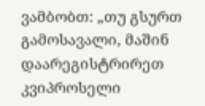ვამბობთ: „თუ გსურთ გამოსავალი, მაშინ დაარეგისტრირეთ კვიპროსელი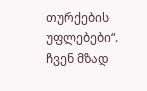თურქების უფლებები“. ჩვენ მზად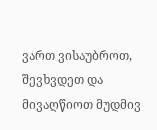ვართ ვისაუბროთ, შევხვდეთ და მივაღწიოთ მუდმივ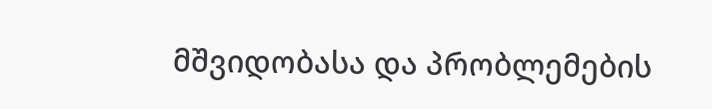მშვიდობასა და პრობლემების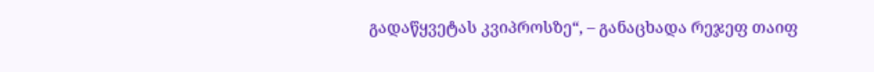გადაწყვეტას კვიპროსზე“, – განაცხადა რეჯეფ თაიფ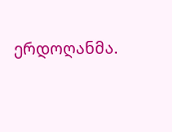ერდოღანმა.